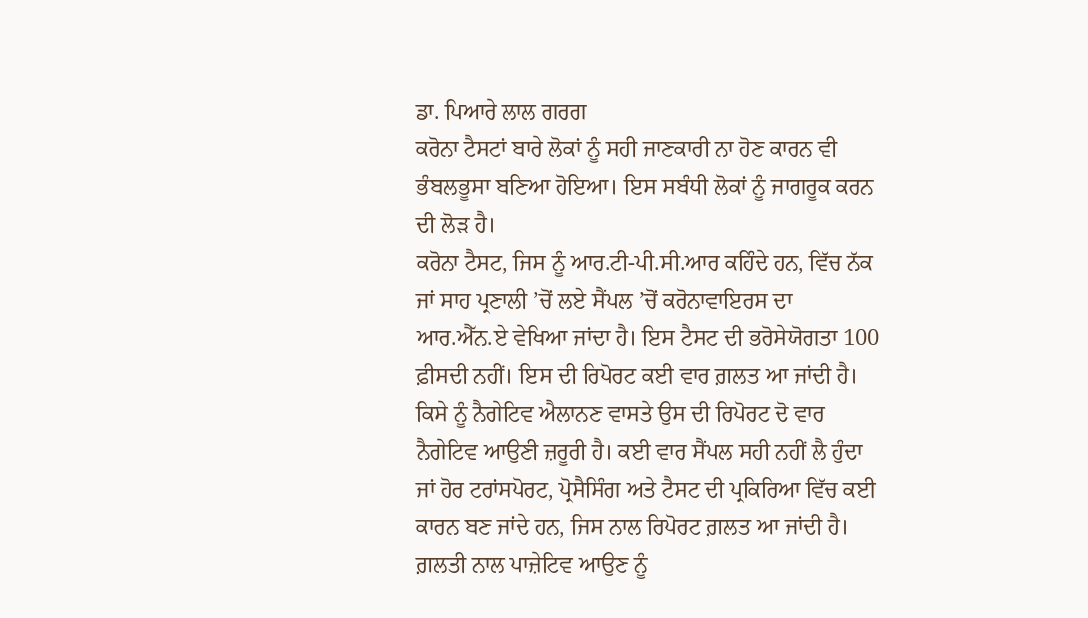ਡਾ. ਪਿਆਰੇ ਲਾਲ ਗਰਗ
ਕਰੋਨਾ ਟੈਸਟਾਂ ਬਾਰੇ ਲੋਕਾਂ ਨੂੰ ਸਹੀ ਜਾਣਕਾਰੀ ਨਾ ਹੋਣ ਕਾਰਨ ਵੀ ਭੰਬਲਭੂਸਾ ਬਣਿਆ ਹੋਇਆ। ਇਸ ਸਬੰਧੀ ਲੋਕਾਂ ਨੂੰ ਜਾਗਰੂਕ ਕਰਨ ਦੀ ਲੋੜ ਹੈ।
ਕਰੋਨਾ ਟੈਸਟ, ਜਿਸ ਨੂੰ ਆਰ.ਟੀ-ਪੀ.ਸੀ.ਆਰ ਕਹਿੰਦੇ ਹਨ, ਵਿੱਚ ਨੱਕ ਜਾਂ ਸਾਹ ਪ੍ਰਣਾਲੀ ’ਚੋਂ ਲਏ ਸੈਂਪਲ ’ਚੋਂ ਕਰੋਨਾਵਾਇਰਸ ਦਾ ਆਰ.ਐੱਨ.ਏ ਵੇਖਿਆ ਜਾਂਦਾ ਹੈ। ਇਸ ਟੈਸਟ ਦੀ ਭਰੋਸੇਯੋਗਤਾ 100 ਫ਼ੀਸਦੀ ਨਹੀਂ। ਇਸ ਦੀ ਰਿਪੋਰਟ ਕਈ ਵਾਰ ਗ਼ਲਤ ਆ ਜਾਂਦੀ ਹੈ। ਕਿਸੇ ਨੂੰ ਨੈਗੇਟਿਵ ਐਲਾਨਣ ਵਾਸਤੇ ਉਸ ਦੀ ਰਿਪੋਰਟ ਦੋ ਵਾਰ ਨੈਗੇਟਿਵ ਆਉਣੀ ਜ਼ਰੂਰੀ ਹੈ। ਕਈ ਵਾਰ ਸੈਂਪਲ ਸਹੀ ਨਹੀਂ ਲੈ ਹੁੰਦਾ ਜਾਂ ਹੋਰ ਟਰਾਂਸਪੋਰਟ, ਪ੍ਰੋਸੈਸਿੰਗ ਅਤੇ ਟੈਸਟ ਦੀ ਪ੍ਰਕਿਰਿਆ ਵਿੱਚ ਕਈ ਕਾਰਨ ਬਣ ਜਾਂਦੇ ਹਨ, ਜਿਸ ਨਾਲ ਰਿਪੋਰਟ ਗ਼ਲਤ ਆ ਜਾਂਦੀ ਹੈ।
ਗ਼ਲਤੀ ਨਾਲ ਪਾਜ਼ੇਟਿਵ ਆਉਣ ਨੂੰ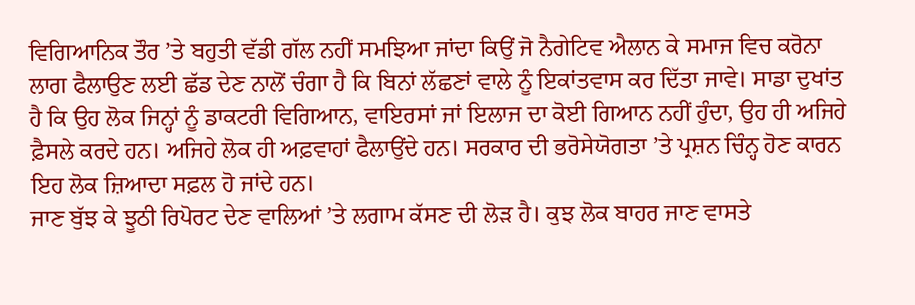ਵਿਗਿਆਨਿਕ ਤੌਰ ’ਤੇ ਬਹੁਤੀ ਵੱਡੀ ਗੱਲ ਨਹੀਂ ਸਮਝਿਆ ਜਾਂਦਾ ਕਿਉਂ ਜੋ ਨੈਗੇਟਿਵ ਐਲਾਨ ਕੇ ਸਮਾਜ ਵਿਚ ਕਰੋਨਾ ਲਾਗ ਫੈਲਾਉਣ ਲਈ ਛੱਡ ਦੇਣ ਨਾਲੋਂ ਚੰਗਾ ਹੈ ਕਿ ਬਿਨਾਂ ਲੱਛਣਾਂ ਵਾਲੇ ਨੂੰ ਇਕਾਂਤਵਾਸ ਕਰ ਦਿੱਤਾ ਜਾਵੇ। ਸਾਡਾ ਦੁਖਾਂਤ ਹੈ ਕਿ ਉਹ ਲੋਕ ਜਿਨ੍ਹਾਂ ਨੂੰ ਡਾਕਟਰੀ ਵਿਗਿਆਨ, ਵਾਇਰਸਾਂ ਜਾਂ ਇਲਾਜ ਦਾ ਕੋਈ ਗਿਆਨ ਨਹੀਂ ਹੁੰਦਾ, ਉਹ ਹੀ ਅਜਿਹੇ ਫ਼ੈਸਲੇ ਕਰਦੇ ਹਨ। ਅਜਿਹੇ ਲੋਕ ਹੀ ਅਫ਼ਵਾਹਾਂ ਫੈਲਾਉਂਦੇ ਹਨ। ਸਰਕਾਰ ਦੀ ਭਰੋਸੇਯੋਗਤਾ ’ਤੇ ਪ੍ਰਸ਼ਨ ਚਿੰਨ੍ਹ ਹੋਣ ਕਾਰਨ ਇਹ ਲੋਕ ਜ਼ਿਆਦਾ ਸਫ਼ਲ ਹੋ ਜਾਂਦੇ ਹਨ।
ਜਾਣ ਬੁੱਝ ਕੇ ਝੂਠੀ ਰਿਪੋਰਟ ਦੇਣ ਵਾਲਿਆਂ ’ਤੇ ਲਗਾਮ ਕੱਸਣ ਦੀ ਲੋੜ ਹੈ। ਕੁਝ ਲੋਕ ਬਾਹਰ ਜਾਣ ਵਾਸਤੇ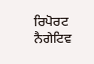ਰਿਪੋਰਟ ਨੈਗੇਟਿਵ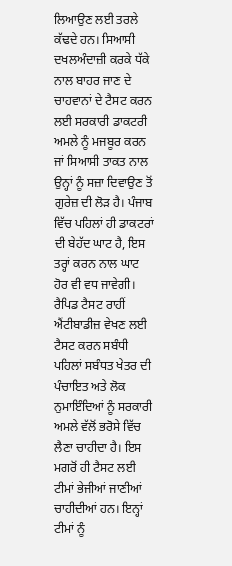ਲਿਆਉਣ ਲਈ ਤਰਲੇ ਕੱਢਦੇ ਹਨ। ਸਿਆਸੀ ਦਖਲਅੰਦਾਜ਼ੀ ਕਰਕੇ ਧੱਕੇ ਨਾਲ ਬਾਹਰ ਜਾਣ ਦੇ ਚਾਹਵਾਨਾਂ ਦੇ ਟੈਸਟ ਕਰਨ ਲਈ ਸਰਕਾਰੀ ਡਾਕਟਰੀ ਅਮਲੇ ਨੂੰ ਮਜਬੂਰ ਕਰਨ ਜਾਂ ਸਿਆਸੀ ਤਾਕਤ ਨਾਲ ਉਨ੍ਹਾਂ ਨੂੰ ਸਜ਼ਾ ਦਿਵਾਉਣ ਤੋਂ ਗੁਰੇਜ਼ ਦੀ ਲੋੜ ਹੈ। ਪੰਜਾਬ ਵਿੱਚ ਪਹਿਲਾਂ ਹੀ ਡਾਕਟਰਾਂ ਦੀ ਬੇਹੱਦ ਘਾਟ ਹੈ, ਇਸ ਤਰ੍ਹਾਂ ਕਰਨ ਨਾਲ ਘਾਟ ਹੋਰ ਵੀ ਵਧ ਜਾਵੇਗੀ।
ਰੈਪਿਡ ਟੈਸਟ ਰਾਹੀਂ ਐਂਟੀਬਾਡੀਜ਼ ਵੇਖਣ ਲਈ ਟੈਸਟ ਕਰਨ ਸਬੰਧੀ ਪਹਿਲਾਂ ਸਬੰਧਤ ਖੇਤਰ ਦੀ ਪੰਚਾਇਤ ਅਤੇ ਲੋਕ ਨੁਮਾਇੰਦਿਆਂ ਨੂੰ ਸਰਕਾਰੀ ਅਮਲੇ ਵੱਲੋਂ ਭਰੋਸੇ ਵਿੱਚ ਲੈਣਾ ਚਾਹੀਦਾ ਹੈ। ਇਸ ਮਗਰੋਂ ਹੀ ਟੈਸਟ ਲਈ ਟੀਮਾਂ ਭੇਜੀਆਂ ਜਾਣੀਆਂ ਚਾਹੀਦੀਆਂ ਹਨ। ਇਨ੍ਹਾਂ ਟੀਮਾਂ ਨੂੰ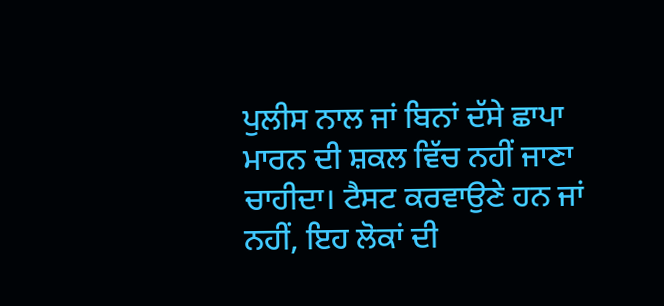ਪੁਲੀਸ ਨਾਲ ਜਾਂ ਬਿਨਾਂ ਦੱਸੇ ਛਾਪਾ ਮਾਰਨ ਦੀ ਸ਼ਕਲ ਵਿੱਚ ਨਹੀਂ ਜਾਣਾ ਚਾਹੀਦਾ। ਟੈਸਟ ਕਰਵਾਉਣੇ ਹਨ ਜਾਂ ਨਹੀਂ, ਇਹ ਲੋਕਾਂ ਦੀ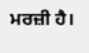ਮਰਜ਼ੀ ਹੈ।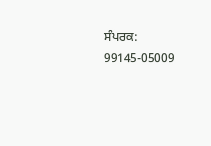ਸੰਪਰਕ: 99145-05009